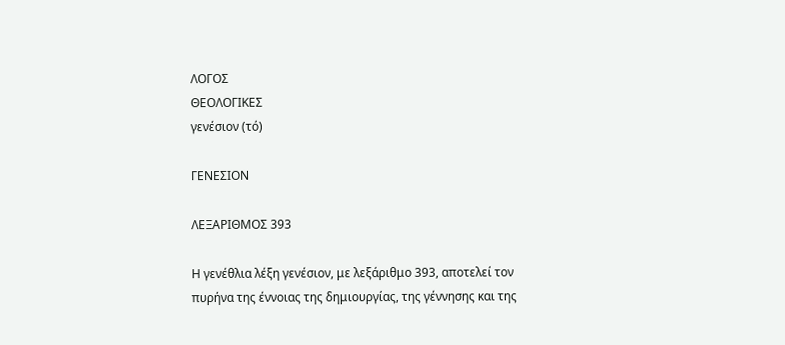ΛΟΓΟΣ
ΘΕΟΛΟΓΙΚΕΣ
γενέσιον (τό)

ΓΕΝΕΣΙΟΝ

ΛΕΞΑΡΙΘΜΟΣ 393

Η γενέθλια λέξη γενέσιον, με λεξάριθμο 393, αποτελεί τον πυρήνα της έννοιας της δημιουργίας, της γέννησης και της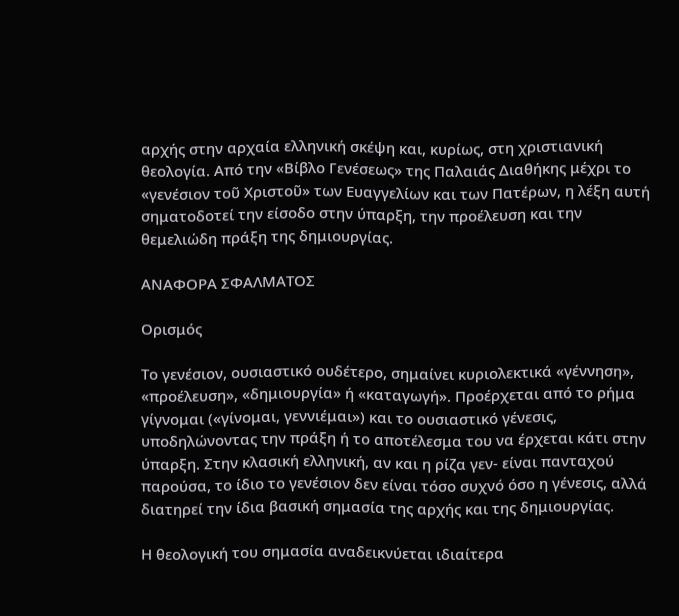αρχής στην αρχαία ελληνική σκέψη και, κυρίως, στη χριστιανική θεολογία. Από την «Βίβλο Γενέσεως» της Παλαιάς Διαθήκης μέχρι το «γενέσιον τοῦ Χριστοῦ» των Ευαγγελίων και των Πατέρων, η λέξη αυτή σηματοδοτεί την είσοδο στην ύπαρξη, την προέλευση και την θεμελιώδη πράξη της δημιουργίας.

ΑΝΑΦΟΡΑ ΣΦΑΛΜΑΤΟΣ

Ορισμός

Το γενέσιον, ουσιαστικό ουδέτερο, σημαίνει κυριολεκτικά «γέννηση», «προέλευση», «δημιουργία» ή «καταγωγή». Προέρχεται από το ρήμα γίγνομαι («γίνομαι, γεννιέμαι») και το ουσιαστικό γένεσις, υποδηλώνοντας την πράξη ή το αποτέλεσμα του να έρχεται κάτι στην ύπαρξη. Στην κλασική ελληνική, αν και η ρίζα γεν- είναι πανταχού παρούσα, το ίδιο το γενέσιον δεν είναι τόσο συχνό όσο η γένεσις, αλλά διατηρεί την ίδια βασική σημασία της αρχής και της δημιουργίας.

Η θεολογική του σημασία αναδεικνύεται ιδιαίτερα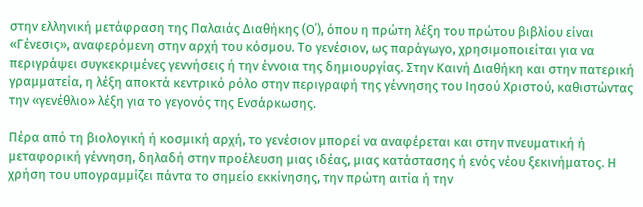στην ελληνική μετάφραση της Παλαιάς Διαθήκης (Ο΄), όπου η πρώτη λέξη του πρώτου βιβλίου είναι «Γένεσις», αναφερόμενη στην αρχή του κόσμου. Το γενέσιον, ως παράγωγο, χρησιμοποιείται για να περιγράψει συγκεκριμένες γεννήσεις ή την έννοια της δημιουργίας. Στην Καινή Διαθήκη και στην πατερική γραμματεία, η λέξη αποκτά κεντρικό ρόλο στην περιγραφή της γέννησης του Ιησού Χριστού, καθιστώντας την «γενέθλιο» λέξη για το γεγονός της Ενσάρκωσης.

Πέρα από τη βιολογική ή κοσμική αρχή, το γενέσιον μπορεί να αναφέρεται και στην πνευματική ή μεταφορική γέννηση, δηλαδή στην προέλευση μιας ιδέας, μιας κατάστασης ή ενός νέου ξεκινήματος. Η χρήση του υπογραμμίζει πάντα το σημείο εκκίνησης, την πρώτη αιτία ή την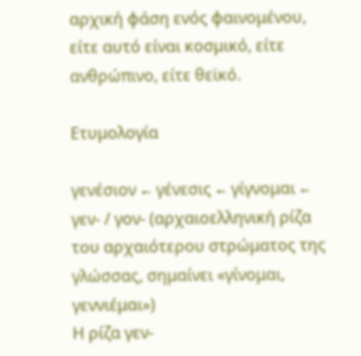αρχική φάση ενός φαινομένου, είτε αυτό είναι κοσμικό, είτε ανθρώπινο, είτε θεϊκό.

Ετυμολογία

γενέσιον ← γένεσις ← γίγνομαι ← γεν- / γον- (αρχαιοελληνική ρίζα του αρχαιότερου στρώματος της γλώσσας, σημαίνει «γίνομαι, γεννιέμαι»)
Η ρίζα γεν-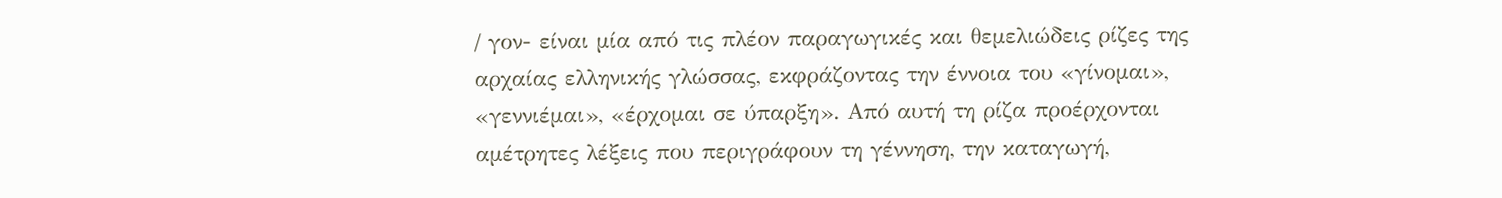/ γον- είναι μία από τις πλέον παραγωγικές και θεμελιώδεις ρίζες της αρχαίας ελληνικής γλώσσας, εκφράζοντας την έννοια του «γίνομαι», «γεννιέμαι», «έρχομαι σε ύπαρξη». Από αυτή τη ρίζα προέρχονται αμέτρητες λέξεις που περιγράφουν τη γέννηση, την καταγωγή,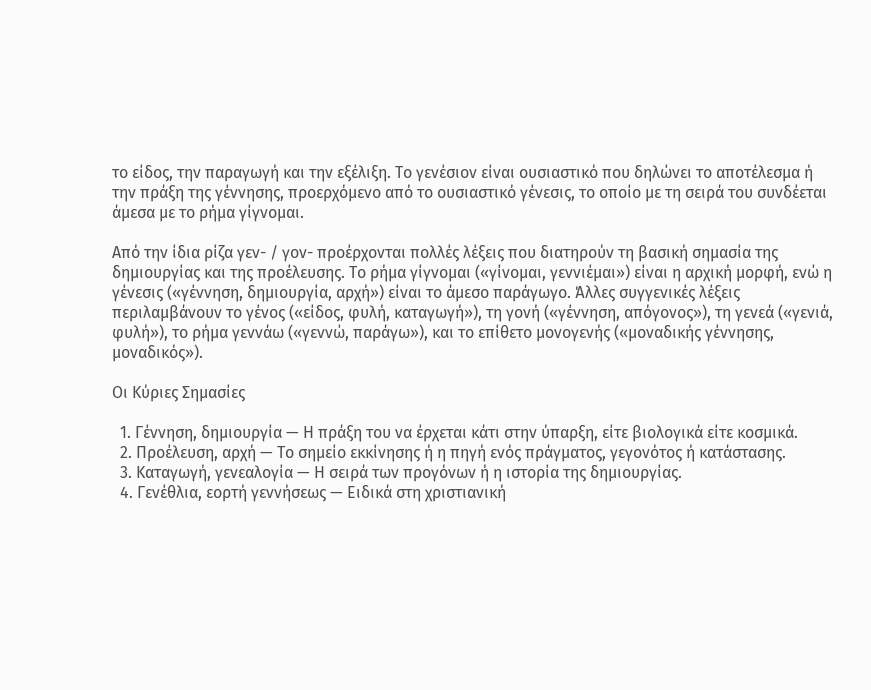το είδος, την παραγωγή και την εξέλιξη. Το γενέσιον είναι ουσιαστικό που δηλώνει το αποτέλεσμα ή την πράξη της γέννησης, προερχόμενο από το ουσιαστικό γένεσις, το οποίο με τη σειρά του συνδέεται άμεσα με το ρήμα γίγνομαι.

Από την ίδια ρίζα γεν- / γον- προέρχονται πολλές λέξεις που διατηρούν τη βασική σημασία της δημιουργίας και της προέλευσης. Το ρήμα γίγνομαι («γίνομαι, γεννιέμαι») είναι η αρχική μορφή, ενώ η γένεσις («γέννηση, δημιουργία, αρχή») είναι το άμεσο παράγωγο. Άλλες συγγενικές λέξεις περιλαμβάνουν το γένος («είδος, φυλή, καταγωγή»), τη γονή («γέννηση, απόγονος»), τη γενεά («γενιά, φυλή»), το ρήμα γεννάω («γεννώ, παράγω»), και το επίθετο μονογενής («μοναδικής γέννησης, μοναδικός»).

Οι Κύριες Σημασίες

  1. Γέννηση, δημιουργία — Η πράξη του να έρχεται κάτι στην ύπαρξη, είτε βιολογικά είτε κοσμικά.
  2. Προέλευση, αρχή — Το σημείο εκκίνησης ή η πηγή ενός πράγματος, γεγονότος ή κατάστασης.
  3. Καταγωγή, γενεαλογία — Η σειρά των προγόνων ή η ιστορία της δημιουργίας.
  4. Γενέθλια, εορτή γεννήσεως — Ειδικά στη χριστιανική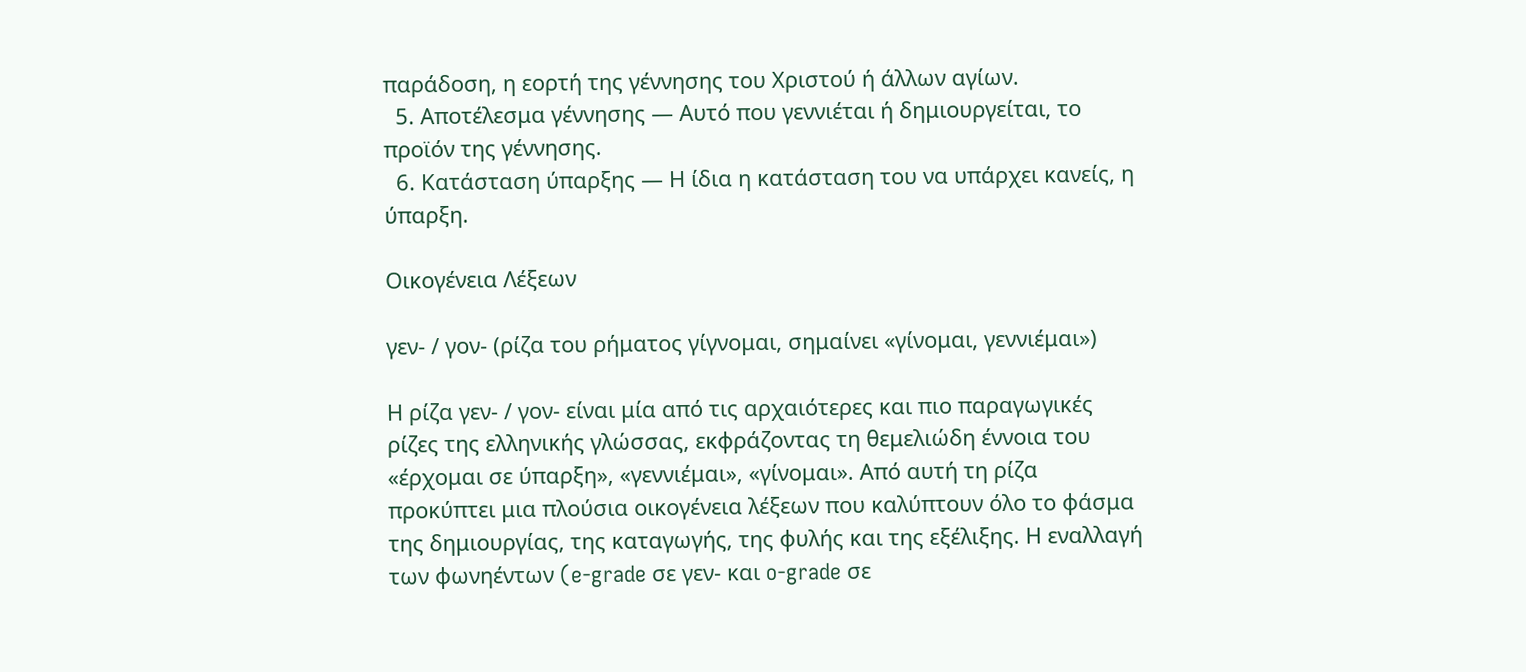παράδοση, η εορτή της γέννησης του Χριστού ή άλλων αγίων.
  5. Αποτέλεσμα γέννησης — Αυτό που γεννιέται ή δημιουργείται, το προϊόν της γέννησης.
  6. Κατάσταση ύπαρξης — Η ίδια η κατάσταση του να υπάρχει κανείς, η ύπαρξη.

Οικογένεια Λέξεων

γεν- / γον- (ρίζα του ρήματος γίγνομαι, σημαίνει «γίνομαι, γεννιέμαι»)

Η ρίζα γεν- / γον- είναι μία από τις αρχαιότερες και πιο παραγωγικές ρίζες της ελληνικής γλώσσας, εκφράζοντας τη θεμελιώδη έννοια του «έρχομαι σε ύπαρξη», «γεννιέμαι», «γίνομαι». Από αυτή τη ρίζα προκύπτει μια πλούσια οικογένεια λέξεων που καλύπτουν όλο το φάσμα της δημιουργίας, της καταγωγής, της φυλής και της εξέλιξης. Η εναλλαγή των φωνηέντων (e-grade σε γεν- και o-grade σε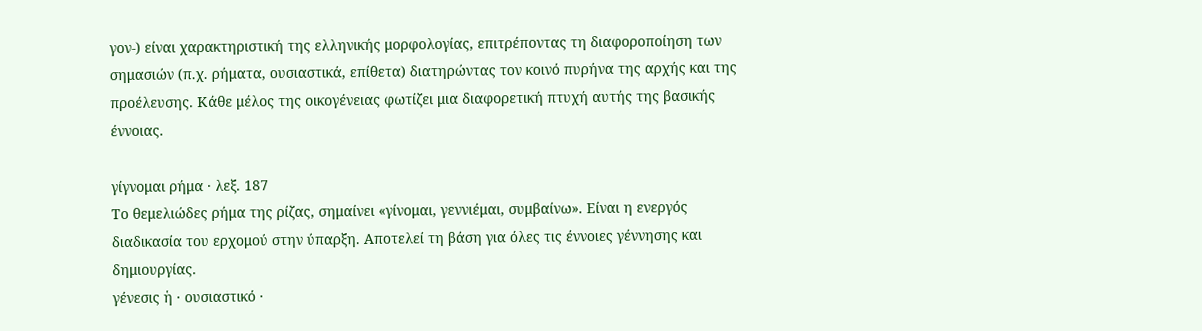γον-) είναι χαρακτηριστική της ελληνικής μορφολογίας, επιτρέποντας τη διαφοροποίηση των σημασιών (π.χ. ρήματα, ουσιαστικά, επίθετα) διατηρώντας τον κοινό πυρήνα της αρχής και της προέλευσης. Κάθε μέλος της οικογένειας φωτίζει μια διαφορετική πτυχή αυτής της βασικής έννοιας.

γίγνομαι ρήμα · λεξ. 187
Το θεμελιώδες ρήμα της ρίζας, σημαίνει «γίνομαι, γεννιέμαι, συμβαίνω». Είναι η ενεργός διαδικασία του ερχομού στην ύπαρξη. Αποτελεί τη βάση για όλες τις έννοιες γέννησης και δημιουργίας.
γένεσις ἡ · ουσιαστικό ·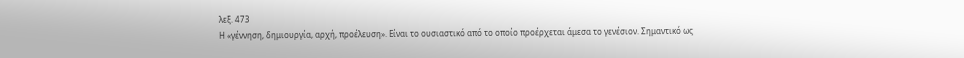λεξ. 473
Η «γέννηση, δημιουργία, αρχή, προέλευση». Είναι το ουσιαστικό από το οποίο προέρχεται άμεσα το γενέσιον. Σημαντικό ως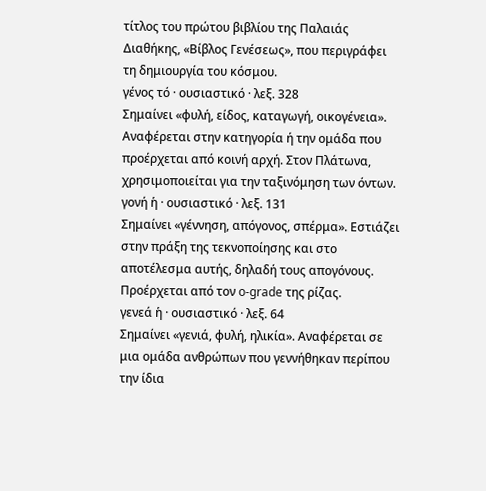τίτλος του πρώτου βιβλίου της Παλαιάς Διαθήκης, «Βίβλος Γενέσεως», που περιγράφει τη δημιουργία του κόσμου.
γένος τό · ουσιαστικό · λεξ. 328
Σημαίνει «φυλή, είδος, καταγωγή, οικογένεια». Αναφέρεται στην κατηγορία ή την ομάδα που προέρχεται από κοινή αρχή. Στον Πλάτωνα, χρησιμοποιείται για την ταξινόμηση των όντων.
γονή ἡ · ουσιαστικό · λεξ. 131
Σημαίνει «γέννηση, απόγονος, σπέρμα». Εστιάζει στην πράξη της τεκνοποίησης και στο αποτέλεσμα αυτής, δηλαδή τους απογόνους. Προέρχεται από τον o-grade της ρίζας.
γενεά ἡ · ουσιαστικό · λεξ. 64
Σημαίνει «γενιά, φυλή, ηλικία». Αναφέρεται σε μια ομάδα ανθρώπων που γεννήθηκαν περίπου την ίδια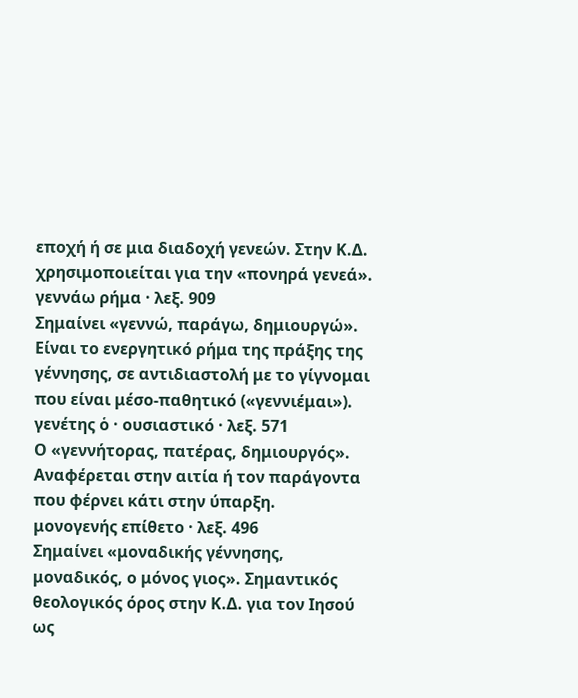εποχή ή σε μια διαδοχή γενεών. Στην Κ.Δ. χρησιμοποιείται για την «πονηρά γενεά».
γεννάω ρήμα · λεξ. 909
Σημαίνει «γεννώ, παράγω, δημιουργώ». Είναι το ενεργητικό ρήμα της πράξης της γέννησης, σε αντιδιαστολή με το γίγνομαι που είναι μέσο-παθητικό («γεννιέμαι»).
γενέτης ὁ · ουσιαστικό · λεξ. 571
Ο «γεννήτορας, πατέρας, δημιουργός». Αναφέρεται στην αιτία ή τον παράγοντα που φέρνει κάτι στην ύπαρξη.
μονογενής επίθετο · λεξ. 496
Σημαίνει «μοναδικής γέννησης, μοναδικός, ο μόνος γιος». Σημαντικός θεολογικός όρος στην Κ.Δ. για τον Ιησού ως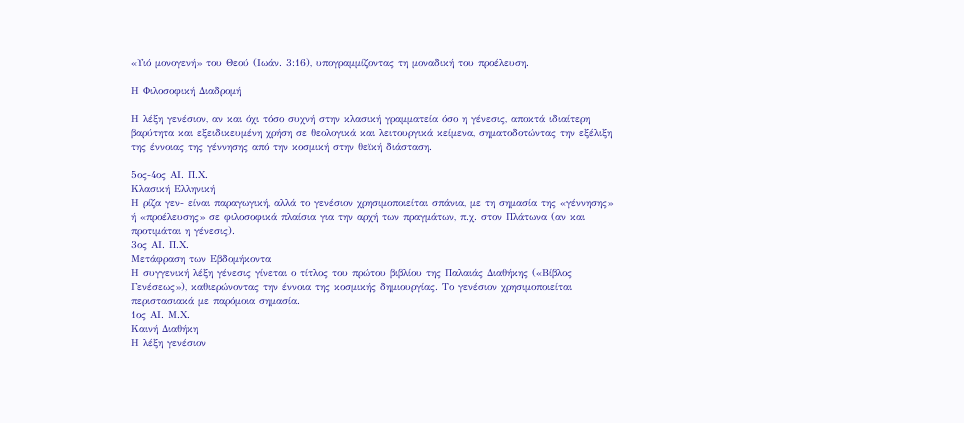«Υιό μονογενή» του Θεού (Ιωάν. 3:16), υπογραμμίζοντας τη μοναδική του προέλευση.

Η Φιλοσοφική Διαδρομή

Η λέξη γενέσιον, αν και όχι τόσο συχνή στην κλασική γραμματεία όσο η γένεσις, αποκτά ιδιαίτερη βαρύτητα και εξειδικευμένη χρήση σε θεολογικά και λειτουργικά κείμενα, σηματοδοτώντας την εξέλιξη της έννοιας της γέννησης από την κοσμική στην θεϊκή διάσταση.

5ος-4ος ΑΙ. Π.Χ.
Κλασική Ελληνική
Η ρίζα γεν- είναι παραγωγική, αλλά το γενέσιον χρησιμοποιείται σπάνια, με τη σημασία της «γέννησης» ή «προέλευσης» σε φιλοσοφικά πλαίσια για την αρχή των πραγμάτων, π.χ. στον Πλάτωνα (αν και προτιμάται η γένεσις).
3ος ΑΙ. Π.Χ.
Μετάφραση των Εβδομήκοντα
Η συγγενική λέξη γένεσις γίνεται ο τίτλος του πρώτου βιβλίου της Παλαιάς Διαθήκης («Βίβλος Γενέσεως»), καθιερώνοντας την έννοια της κοσμικής δημιουργίας. Το γενέσιον χρησιμοποιείται περιστασιακά με παρόμοια σημασία.
1ος ΑΙ. Μ.Χ.
Καινή Διαθήκη
Η λέξη γενέσιον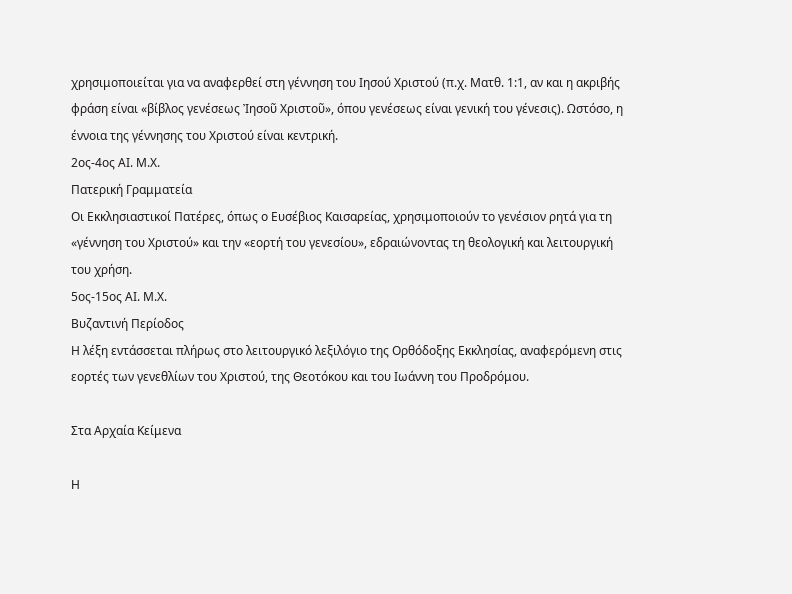χρησιμοποιείται για να αναφερθεί στη γέννηση του Ιησού Χριστού (π.χ. Ματθ. 1:1, αν και η ακριβής φράση είναι «βίβλος γενέσεως Ἰησοῦ Χριστοῦ», όπου γενέσεως είναι γενική του γένεσις). Ωστόσο, η έννοια της γέννησης του Χριστού είναι κεντρική.
2ος-4ος ΑΙ. Μ.Χ.
Πατερική Γραμματεία
Οι Εκκλησιαστικοί Πατέρες, όπως ο Ευσέβιος Καισαρείας, χρησιμοποιούν το γενέσιον ρητά για τη «γέννηση του Χριστού» και την «εορτή του γενεσίου», εδραιώνοντας τη θεολογική και λειτουργική του χρήση.
5ος-15ος ΑΙ. Μ.Χ.
Βυζαντινή Περίοδος
Η λέξη εντάσσεται πλήρως στο λειτουργικό λεξιλόγιο της Ορθόδοξης Εκκλησίας, αναφερόμενη στις εορτές των γενεθλίων του Χριστού, της Θεοτόκου και του Ιωάννη του Προδρόμου.

Στα Αρχαία Κείμενα

Η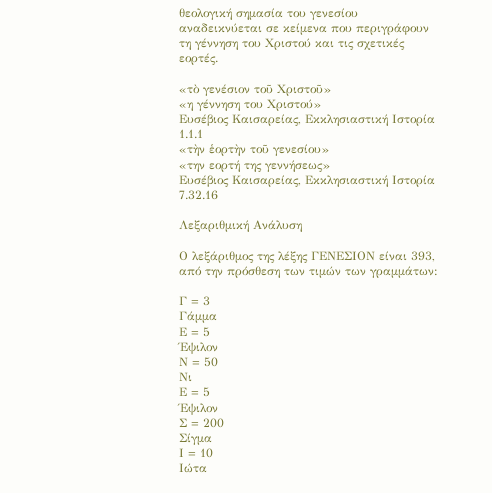θεολογική σημασία του γενεσίου αναδεικνύεται σε κείμενα που περιγράφουν τη γέννηση του Χριστού και τις σχετικές εορτές.

«τὸ γενέσιον τοῦ Χριστοῦ»
«η γέννηση του Χριστού»
Ευσέβιος Καισαρείας, Εκκλησιαστική Ιστορία 1.1.1
«τὴν ἑορτὴν τοῦ γενεσίου»
«την εορτή της γεννήσεως»
Ευσέβιος Καισαρείας, Εκκλησιαστική Ιστορία 7.32.16

Λεξαριθμική Ανάλυση

Ο λεξάριθμος της λέξης ΓΕΝΕΣΙΟΝ είναι 393, από την πρόσθεση των τιμών των γραμμάτων:

Γ = 3
Γάμμα
Ε = 5
Έψιλον
Ν = 50
Νι
Ε = 5
Έψιλον
Σ = 200
Σίγμα
Ι = 10
Ιώτα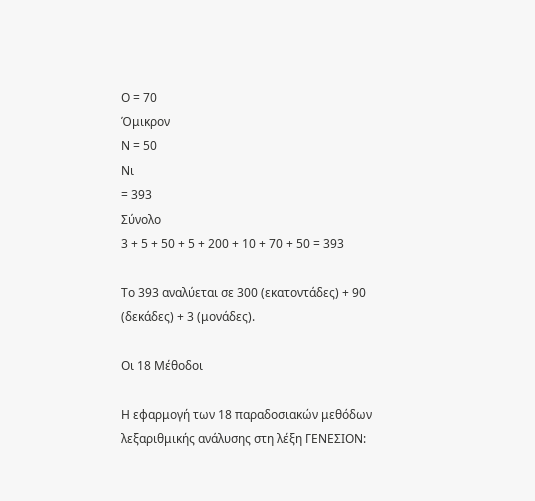Ο = 70
Όμικρον
Ν = 50
Νι
= 393
Σύνολο
3 + 5 + 50 + 5 + 200 + 10 + 70 + 50 = 393

Το 393 αναλύεται σε 300 (εκατοντάδες) + 90 (δεκάδες) + 3 (μονάδες).

Οι 18 Μέθοδοι

Η εφαρμογή των 18 παραδοσιακών μεθόδων λεξαριθμικής ανάλυσης στη λέξη ΓΕΝΕΣΙΟΝ: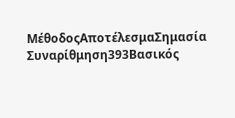ΜέθοδοςΑποτέλεσμαΣημασία
Συναρίθμηση393Βασικός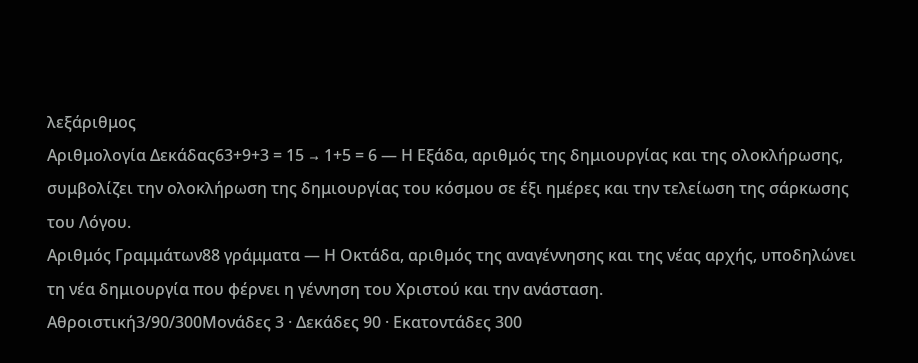λεξάριθμος
Αριθμολογία Δεκάδας63+9+3 = 15 → 1+5 = 6 — Η Εξάδα, αριθμός της δημιουργίας και της ολοκλήρωσης, συμβολίζει την ολοκλήρωση της δημιουργίας του κόσμου σε έξι ημέρες και την τελείωση της σάρκωσης του Λόγου.
Αριθμός Γραμμάτων88 γράμματα — Η Οκτάδα, αριθμός της αναγέννησης και της νέας αρχής, υποδηλώνει τη νέα δημιουργία που φέρνει η γέννηση του Χριστού και την ανάσταση.
Αθροιστική3/90/300Μονάδες 3 · Δεκάδες 90 · Εκατοντάδες 300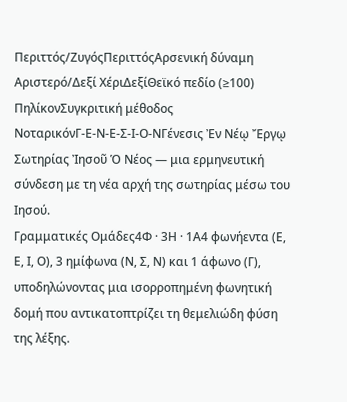Περιττός/ΖυγόςΠεριττόςΑρσενική δύναμη
Αριστερό/Δεξί ΧέριΔεξίΘεϊκό πεδίο (≥100)
ΠηλίκονΣυγκριτική μέθοδος
ΝοταρικόνΓ-Ε-Ν-Ε-Σ-Ι-Ο-ΝΓένεσις Ἐν Νέῳ Ἔργῳ Σωτηρίας Ἰησοῦ Ὁ Νέος — μια ερμηνευτική σύνδεση με τη νέα αρχή της σωτηρίας μέσω του Ιησού.
Γραμματικές Ομάδες4Φ · 3Η · 1Α4 φωνήεντα (Ε, Ε, Ι, Ο), 3 ημίφωνα (Ν, Σ, Ν) και 1 άφωνο (Γ), υποδηλώνοντας μια ισορροπημένη φωνητική δομή που αντικατοπτρίζει τη θεμελιώδη φύση της λέξης.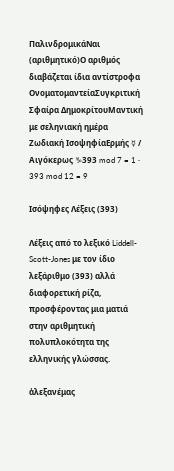ΠαλινδρομικάΝαι (αριθμητικό)Ο αριθμός διαβάζεται ίδια αντίστροφα
ΟνοματομαντείαΣυγκριτική
Σφαίρα ΔημοκρίτουΜαντική με σεληνιακή ημέρα
Ζωδιακή ΙσοψηφίαΕρμής ☿ / Αιγόκερως ♑393 mod 7 = 1 · 393 mod 12 = 9

Ισόψηφες Λέξεις (393)

Λέξεις από το λεξικό Liddell-Scott-Jones με τον ίδιο λεξάριθμο (393) αλλά διαφορετική ρίζα, προσφέροντας μια ματιά στην αριθμητική πολυπλοκότητα της ελληνικής γλώσσας.

ἀλεξανέμας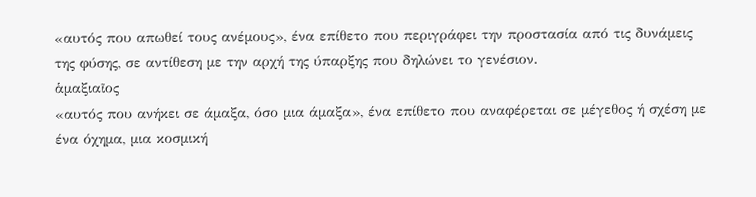«αυτός που απωθεί τους ανέμους», ένα επίθετο που περιγράφει την προστασία από τις δυνάμεις της φύσης, σε αντίθεση με την αρχή της ύπαρξης που δηλώνει το γενέσιον.
ἁμαξιαῖος
«αυτός που ανήκει σε άμαξα, όσο μια άμαξα», ένα επίθετο που αναφέρεται σε μέγεθος ή σχέση με ένα όχημα, μια κοσμική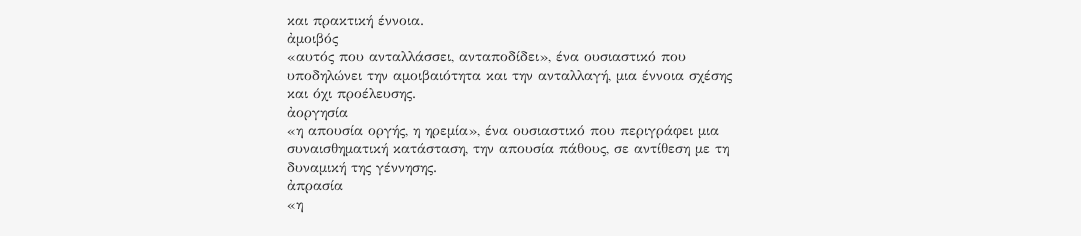και πρακτική έννοια.
ἀμοιβός
«αυτός που ανταλλάσσει, ανταποδίδει», ένα ουσιαστικό που υποδηλώνει την αμοιβαιότητα και την ανταλλαγή, μια έννοια σχέσης και όχι προέλευσης.
ἀοργησία
«η απουσία οργής, η ηρεμία», ένα ουσιαστικό που περιγράφει μια συναισθηματική κατάσταση, την απουσία πάθους, σε αντίθεση με τη δυναμική της γέννησης.
ἀπρασία
«η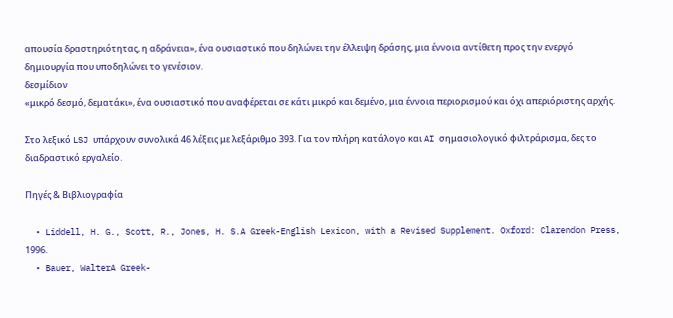απουσία δραστηριότητας, η αδράνεια», ένα ουσιαστικό που δηλώνει την έλλειψη δράσης, μια έννοια αντίθετη προς την ενεργό δημιουργία που υποδηλώνει το γενέσιον.
δεσμίδιον
«μικρό δεσμό, δεματάκι», ένα ουσιαστικό που αναφέρεται σε κάτι μικρό και δεμένο, μια έννοια περιορισμού και όχι απεριόριστης αρχής.

Στο λεξικό LSJ υπάρχουν συνολικά 46 λέξεις με λεξάριθμο 393. Για τον πλήρη κατάλογο και AI σημασιολογικό φιλτράρισμα, δες το διαδραστικό εργαλείο.

Πηγές & Βιβλιογραφία

  • Liddell, H. G., Scott, R., Jones, H. S.A Greek-English Lexicon, with a Revised Supplement. Oxford: Clarendon Press, 1996.
  • Bauer, WalterA Greek-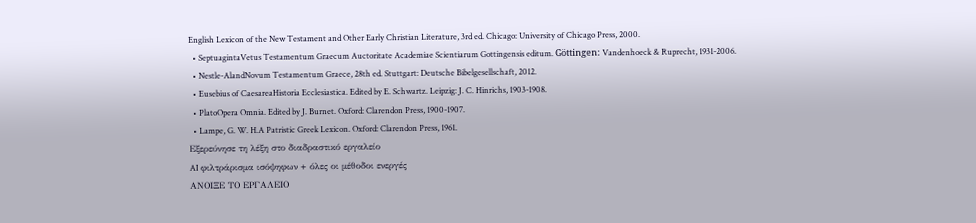English Lexicon of the New Testament and Other Early Christian Literature, 3rd ed. Chicago: University of Chicago Press, 2000.
  • SeptuagintaVetus Testamentum Graecum Auctoritate Academiae Scientiarum Gottingensis editum. Göttingen: Vandenhoeck & Ruprecht, 1931-2006.
  • Nestle-AlandNovum Testamentum Graece, 28th ed. Stuttgart: Deutsche Bibelgesellschaft, 2012.
  • Eusebius of CaesareaHistoria Ecclesiastica. Edited by E. Schwartz. Leipzig: J. C. Hinrichs, 1903-1908.
  • PlatoOpera Omnia. Edited by J. Burnet. Oxford: Clarendon Press, 1900-1907.
  • Lampe, G. W. H.A Patristic Greek Lexicon. Oxford: Clarendon Press, 1961.
Εξερεύνησε τη λέξη στο διαδραστικό εργαλείο
AI φιλτράρισμα ισόψηφων + όλες οι μέθοδοι ενεργές
ΑΝΟΙΞΕ ΤΟ ΕΡΓΑΛΕΙΟ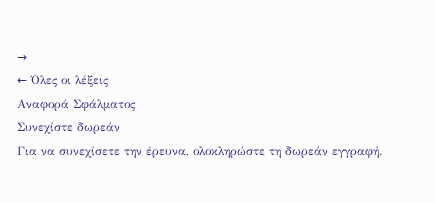→
← Όλες οι λέξεις
Αναφορά Σφάλματος
Συνεχίστε δωρεάν
Για να συνεχίσετε την έρευνα, ολοκληρώστε τη δωρεάν εγγραφή.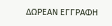ΔΩΡΕΑΝ ΕΓΓΡΑΦΗ